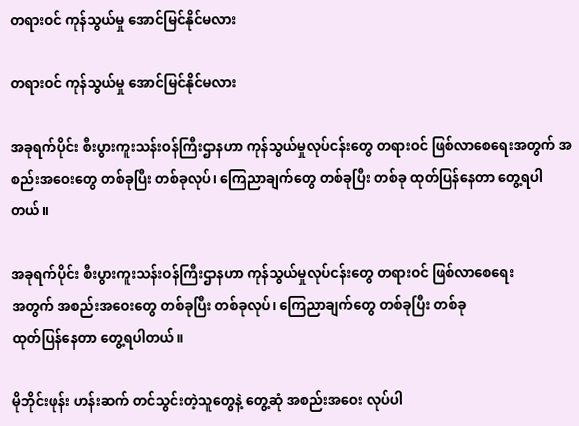တရားဝင် ကုန်သွယ်မှု အောင်မြင်နိုင်မလား

တရားဝင် ကုန်သွယ်မှု အောင်မြင်နိုင်မလား

အခုရက်ပိုင်း စီးပွားကူးသန်းဝန်ကြီးဌာနဟာ ကုန်သွယ်မှုလုပ်ငန်းတွေ တရားဝင် ဖြစ်လာစေရေးအတွက် အစည်းအဝေးတွေ တစ်ခုပြီး တစ်ခုလုပ်၊ ကြေညာချက်တွေ တစ်ခုပြီး တစ်ခု ထုတ်ပြန်နေတာ တွေ့ရပါတယ်။

အခုရက်ပိုင်း စီးပွားကူးသန်းဝန်ကြီးဌာနဟာ ကုန်သွယ်မှုလုပ်ငန်းတွေ တရားဝင် ဖြစ်လာစေရေး
အတွက် အစည်းအဝေးတွေ တစ်ခုပြီး တစ်ခုလုပ်၊ ကြေညာချက်တွေ တစ်ခုပြီး တစ်ခု
ထုတ်ပြန်နေတာ တွေ့ရပါတယ်။

မိုဘိုင်းဖုန်း ဟန်းဆက် တင်သွင်းတဲ့သူတွေနဲ့ တွေ့ဆုံ အစည်းအဝေး လုပ်ပါ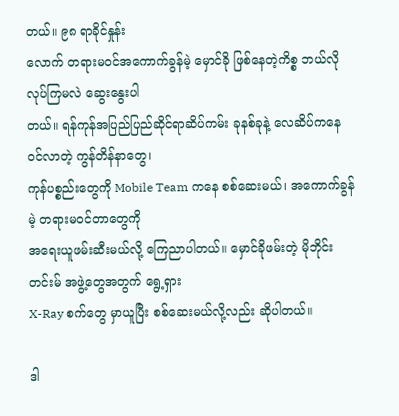တယ်။ ၉၈ ရာခိုင်နှုန်း
လောက် တရားမဝင်အကောက်ခွန်မဲ့ မှောင်ခို ဖြစ်နေတဲ့ကိစ္စ ဘယ်လိုလုပ်ကြမလဲ ဆွေးနွေးပါ
တယ်။ ရန်ကုန်အပြည်ပြည်ဆိုင်ရာဆိပ်ကမ်း ခုနစ်ခုနဲ့ လေဆိပ်ကနေ ၀င်လာတဲ့ ကွန်တိန်နာတွေ၊
ကုန်ပစ္စည်းတွေကို Mobile Team ကနေ စစ်ဆေးမယ်၊ အကောက်ခွန်မဲ့ တရားမဝင်တာတွေကို
အရေးယူဖမ်းဆီးမယ်လို့ ကြေညာပါတယ်။ မှောင်ခိုဖမ်းတဲ့ မိုဘိုင်းတင်းမ် အဖွဲ့တွေအတွက် ရွေ့ရှား
X-Ray စက်တွေ မှာယူပြီး စစ်ဆေးမယ်လို့လည်း ဆိုပါတယ်။

ဒါ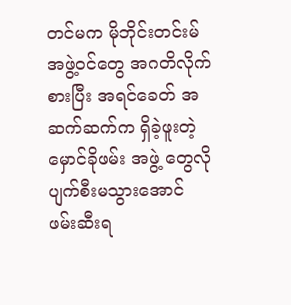တင်မက မိုဘိုင်းတင်းမ် အဖွဲ့ဝင်တွေ အဂတိလိုက်စားပြီး အရင်ခေတ် အဆက်ဆက်က ရှိခဲ့ဖူးတဲ့
မှောင်ခိုဖမ်း အဖွဲ့ တွေလို ပျက်စီးမသွားအောင် ဖမ်းဆီးရ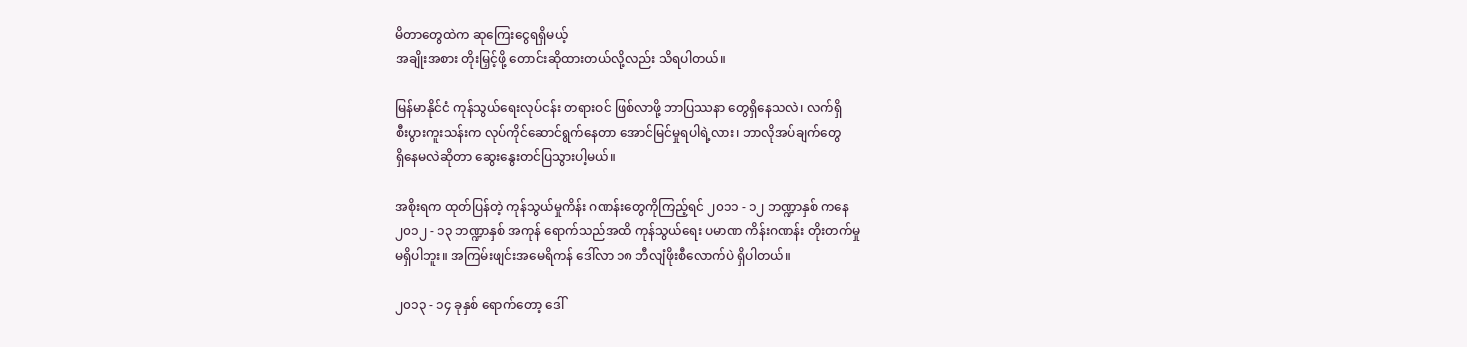မိတာတွေထဲက ဆုကြေးငွေရရှိမယ့်
အချိုးအစား တိုးမြှင့်ဖို့ တောင်းဆိုထားတယ်လို့လည်း သိရပါတယ်။

မြန်မာနိုင်ငံ ကုန်သွယ်ရေးလုပ်ငန်း တရားဝင် ဖြစ်လာဖို့ ဘာပြဿနာ တွေရှိနေသလဲ၊ လက်ရှိ
စီးပွားကူးသန်းက လုပ်ကိုင်ဆောင်ရွက်နေတာ အောင်မြင်မှုရပါရဲ့လား၊ ဘာလိုအပ်ချက်တွေ
ရှိနေမလဲဆိုတာ ဆွေးနွေးတင်ပြသွားပါ့မယ်။

အစိုးရက ထုတ်ပြန်တဲ့ ကုန်သွယ်မှုကိန်း ဂဏန်းတွေကိုကြည့်ရင် ၂၀၁၁ - ၁၂ ဘဏ္ဍာနှစ် ကနေ
၂၀၁၂ - ၁၃ ဘဏ္ဍာနှစ် အကုန် ရောက်သည်အထိ ကုန်သွယ်ရေး ပမာဏ ကိန်းဂဏန်း တိုးတက်မှု
မရှိပါဘူး။ အကြမ်းဖျင်းအမေရိကန် ဒေါ်လာ ၁၈ ဘီလျံဖိုးစီလောက်ပဲ ရှိပါတယ်။

၂၀၁၃ - ၁၄ ခုနှစ် ရောက်တော့ ဒေါ်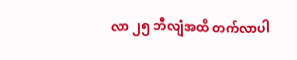လာ ၂၅ ဘီလျံအထိ တက်လာပါ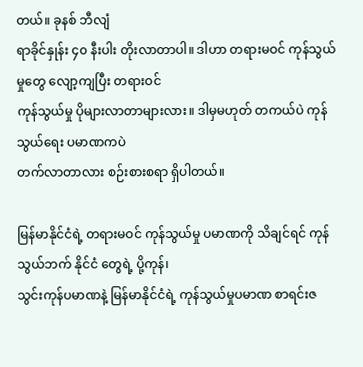တယ်။ ခုနစ် ဘီလျံ
ရာခိုင်နှုန်း ၄၀ နီးပါး တိုးလာတာပါ။ ဒါဟာ တရားမဝင် ကုန်သွယ်မှုတွေ လျော့ကျပြီး တရားဝင်
ကုန်သွယ်မှု ပိုများလာတာများလား။ ဒါမှမဟုတ် တကယ်ပဲ ကုန်သွယ်ရေး ပမာဏကပဲ
တက်လာတာလား စဉ်းစားစရာ ရှိပါတယ်။

မြန်မာနိုင်ငံရဲ့ တရားမဝင် ကုန်သွယ်မှု ပမာဏကို သိချင်ရင် ကုန်သွယ်ဘက် နိုင်ငံ တွေရဲ့ ပို့ကုန်၊
သွင်းကုန်ပမာဏနဲ့ မြန်မာနိုင်ငံရဲ့ ကုန်သွယ်မှုပမာဏ စာရင်းဇ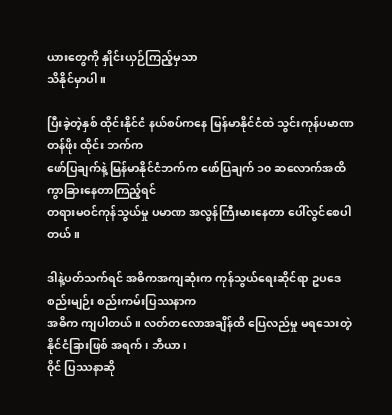ယားတွေကို နှိုင်းယှဉ်ကြည့်မှသာ
သိနိုင်မှာပါ။

ပြီးခဲ့တဲ့နှစ် ထိုင်းနိုင်ငံ နယ်စပ်ကနေ မြန်မာနိုင်ငံထဲ သွင်းကုန်ပမာဏ တန်ဖိုး ထိုင်း ဘက်က
ဖော်ပြချက်နဲ့ မြန်မာနိုင်ငံဘက်က ဖော်ပြချက် ၁၀ ဆလောက်အထိ ကွာခြားနေတာကြည့်ရင်
တရားမဝင်ကုန်သွယ်မှု ပမာဏ အလွန်ကြီးမားနေတာ ပေါ်လွင်စေပါတယ်။

ဒါနဲ့ပတ်သက်ရင် အဓိကအကျဆုံးက ကုန်သွယ်ရေးဆိုင်ရာ ဥပဒေစည်းမျဉ်း စည်းကမ်းပြဿနာက
အဓိက ကျပါတယ်။ လတ်တလောအချိန်ထိ ပြေလည်မှု မရသေးတဲ့ နိုင်ငံခြားဖြစ် အရက်၊ ဘီယာ၊
၀ိုင် ပြဿနာဆို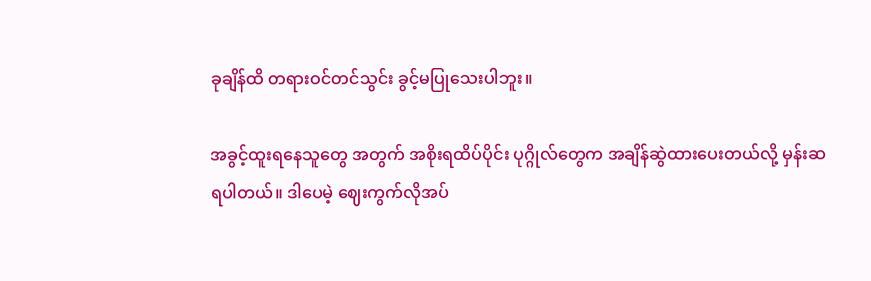ခုချိန်ထိ တရားဝင်တင်သွင်း ခွင့်မပြုသေးပါဘူး။

အခွင့်ထူးရနေသူတွေ အတွက် အစိုးရထိပ်ပိုင်း ပုဂ္ဂိုလ်တွေက အချိန်ဆွဲထားပေးတယ်လို့ မှန်းဆ
ရပါတယ်။ ဒါပေမဲ့ ဈေးကွက်လိုအပ်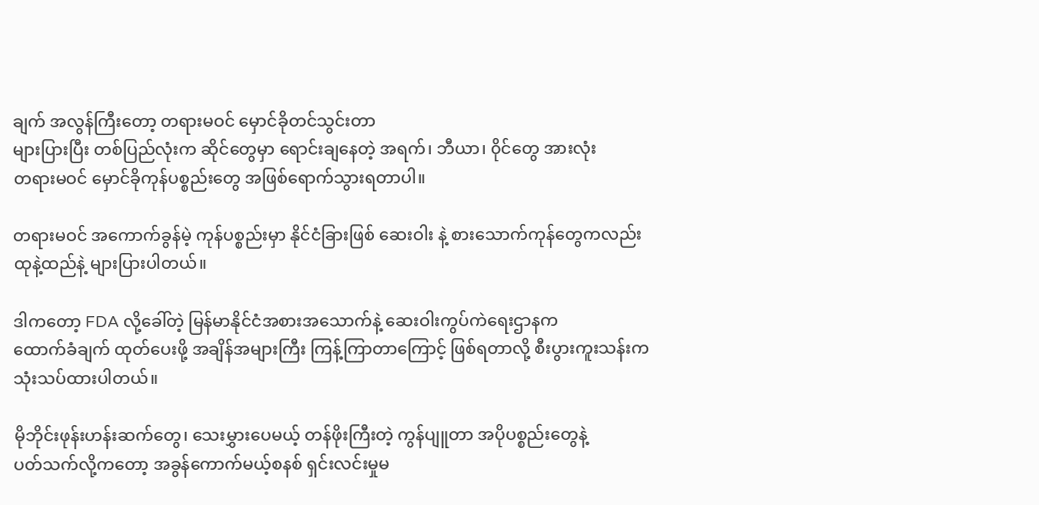ချက် အလွန်ကြီးတော့ တရားမဝင် မှောင်ခိုတင်သွင်းတာ
များပြားပြီး တစ်ပြည်လုံးက ဆိုင်တွေမှာ ရောင်းချနေတဲ့ အရက်၊ ဘီယာ၊ ၀ိုင်တွေ အားလုံး
တရားမဝင် မှောင်ခိုကုန်ပစ္စည်းတွေ အဖြစ်ရောက်သွားရတာပါ။

တရားမဝင် အကောက်ခွန်မဲ့ ကုန်ပစ္စည်းမှာ နိုင်ငံခြားဖြစ် ဆေးဝါး နဲ့ စားသောက်ကုန်တွေကလည်း
ထုနဲ့ထည်နဲ့ များပြားပါတယ်။

ဒါကတော့ FDA လို့ခေါ်တဲ့ မြန်မာနိုင်ငံအစားအသောက်နဲ့ ဆေးဝါးကွပ်ကဲရေးဌာနက
ထောက်ခံချက် ထုတ်ပေးဖို့ အချိန်အများကြီး ကြန့်ကြာတာကြောင့် ဖြစ်ရတာလို့ စီးပွားကူးသန်းက
သုံးသပ်ထားပါတယ်။

မိုဘိုင်းဖုန်းဟန်းဆက်တွေ၊ သေးမွှားပေမယ့် တန်ဖိုးကြီးတဲ့ ကွန်ပျူတာ အပိုပစ္စည်းတွေနဲ့
ပတ်သက်လို့ကတော့ အခွန်ကောက်မယ့်စနစ် ရှင်းလင်းမှုမ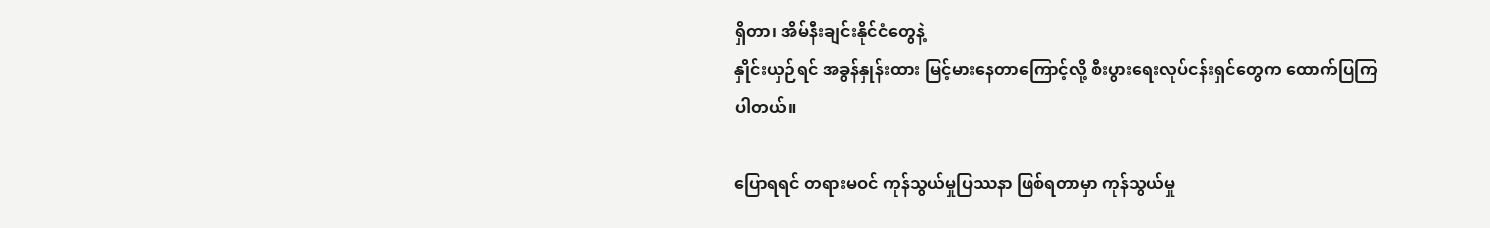ရှိတာ၊ အိမ်နီးချင်းနိုင်ငံတွေနဲ့
နှိုင်းယှဉ်ရင် အခွန်နှုန်းထား မြင့်မားနေတာကြောင့်လို့ စီးပွားရေးလုပ်ငန်းရှင်တွေက ထောက်ပြကြ
ပါတယ်။

ပြောရရင် တရားမဝင် ကုန်သွယ်မှုပြဿနာ ဖြစ်ရတာမှာ ကုန်သွယ်မှု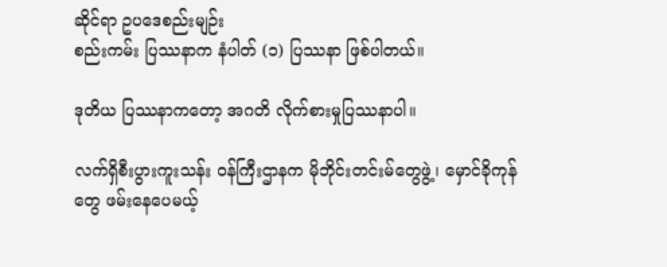ဆိုင်ရာ ဥပဒေစည်းမျဉ်း
စည်းကမ်း ပြဿနာက နံပါတ် (၁) ပြဿနာ ဖြစ်ပါတယ်။

ဒုတိယ ပြဿနာကတော့ အဂတိ လိုက်စားမှုပြဿနာပါ။

လက်ရှိစီးပွားကူးသန်း ၀န်ကြီးဌာနက မိုဘိုင်းတင်းမ်တွေဖွဲ့၊ မှောင်ခိုကုန်တွေ ဖမ်းနေပေမယ့်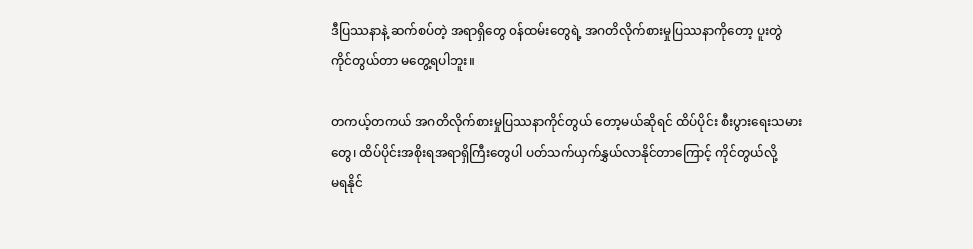ဒီပြဿနာနဲ့ ဆက်စပ်တဲ့ အရာရှိတွေ ၀န်ထမ်းတွေရဲ့ အဂတိလိုက်စားမှုပြဿနာကိုတော့ ပူးတွဲ
ကိုင်တွယ်တာ မတွေ့ရပါဘူး။

တကယ့်တကယ် အဂတိလိုက်စားမှုပြဿနာကိုင်တွယ် တော့မယ်ဆိုရင် ထိပ်ပိုင်း စီးပွားရေးသမား
တွေ၊ ထိပ်ပိုင်းအစိုးရအရာရှိကြီးတွေပါ ပတ်သက်ယှက်နွှယ်လာနိုင်တာကြောင့် ကိုင်တွယ်လို့
မရနိုင်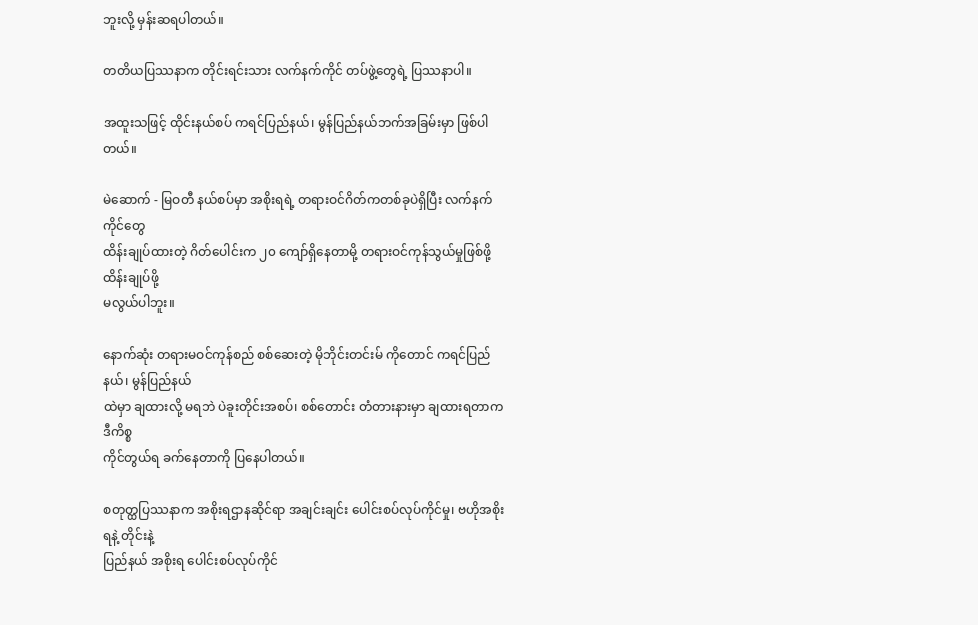ဘူးလို့ မှန်းဆရပါတယ်။

တတိယပြဿနာက တိုင်းရင်းသား လက်နက်ကိုင် တပ်ဖွဲ့တွေရဲ့ ပြဿနာပါ။

အထူးသဖြင့် ထိုင်းနယ်စပ် ကရင်ပြည်နယ်၊ မွန်ပြည်နယ်ဘက်အခြမ်းမှာ ဖြစ်ပါတယ်။

မဲဆောက် - မြဝတီ နယ်စပ်မှာ အစိုးရရဲ့ တရားဝင်ဂိတ်ကတစ်ခုပဲရှိပြီး လက်နက်ကိုင်တွေ
ထိန်းချုပ်ထားတဲ့ ဂိတ်ပေါင်းက ၂၀ ကျော်ရှိနေတာမို့ တရားဝင်ကုန်သွယ်မှုဖြစ်ဖို့ ထိန်းချုပ်ဖို့
မလွယ်ပါဘူး။

နောက်ဆုံး တရားမဝင်ကုန်စည် စစ်ဆေးတဲ့ မိုဘိုင်းတင်းမ် ကိုတောင် ကရင်ပြည်နယ်၊ မွန်ပြည်နယ်
ထဲမှာ ချထားလို့ မရဘဲ ပဲခူးတိုင်းအစပ်၊ စစ်တောင်း တံတားနားမှာ ချထားရတာက ဒီကိစ္စ
ကိုင်တွယ်ရ ခက်နေတာကို ပြနေပါတယ်။

စတုတ္ထပြဿနာက အစိုးရဌာနဆိုင်ရာ အချင်းချင်း ပေါင်းစပ်လုပ်ကိုင်မှု၊ ဗဟိုအစိုးရနဲ့ တိုင်းနဲ့
ပြည်နယ် အစိုးရ ပေါင်းစပ်လုပ်ကိုင်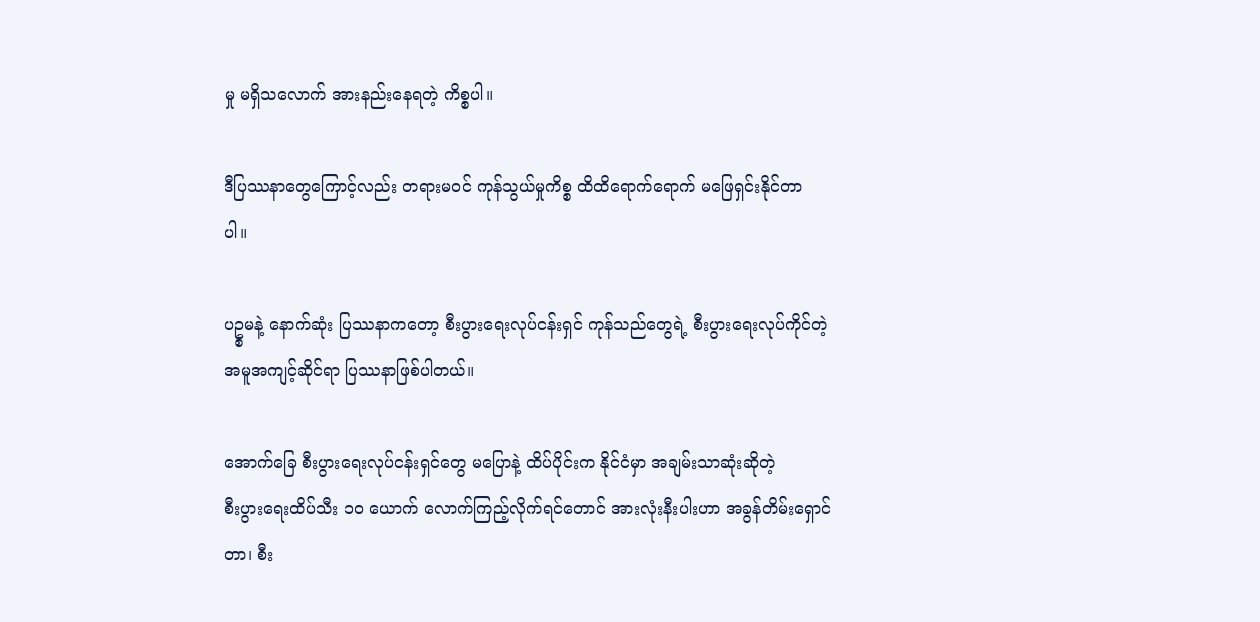မှု မရှိသလောက် အားနည်းနေရတဲ့ ကိစ္စပါ။

ဒီပြဿနာတွေကြောင့်လည်း တရားမဝင် ကုန်သွယ်မှုကိစ္စ ထိထိရောက်ရောက် မဖြေရှင်းနိုင်တာ
ပါ။

ပဥ္စမနဲ့ နောက်ဆုံး ပြဿနာကတော့ စီးပွားရေးလုပ်ငန်းရှင် ကုန်သည်တွေရဲ့ စီးပွားရေးလုပ်ကိုင်တဲ့
အမူအကျင့်ဆိုင်ရာ ပြဿနာဖြစ်ပါတယ်။

အောက်ခြေ စီးပွားရေးလုပ်ငန်းရှင်တွေ မပြောနဲ့ ထိပ်ပိုင်းက နိုင်ငံမှာ အချမ်းသာဆုံးဆိုတဲ့
စီးပွားရေးထိပ်သီး ၁၀ ယောက် လောက်ကြည့်လိုက်ရင်တောင် အားလုံးနီးပါးဟာ အခွန်တိမ်းရှောင်
တာ၊ စီး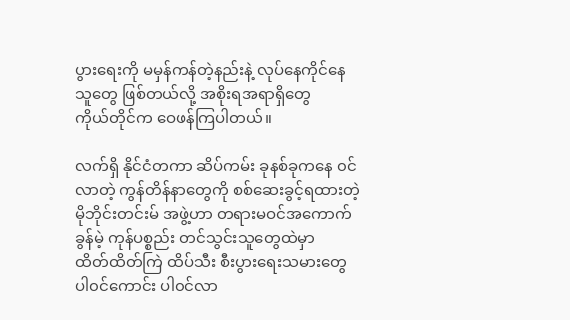ပွားရေးကို မမှန်ကန်တဲ့နည်းနဲ့ လုပ်နေကိုင်နေသူတွေ ဖြစ်တယ်လို့ အစိုးရအရာရှိတွေ
ကိုယ်တိုင်က ဝေဖန်ကြပါတယ်။

လက်ရှိ နိုင်ငံတကာ ဆိပ်ကမ်း ခုနစ်ခုကနေ ၀င်လာတဲ့ ကွန်တိန်နာတွေကို စစ်ဆေးခွင့်ရထားတဲ့
မိုဘိုင်းတင်းမ် အဖွဲ့ဟာ တရားမဝင်အကောက်ခွန်မဲ့ ကုန်ပစ္စည်း တင်သွင်းသူတွေထဲမှာ
ထိတ်ထိတ်ကြဲ ထိပ်သီး စီးပွားရေးသမားတွေ ပါ၀င်ကောင်း ပါ၀င်လာ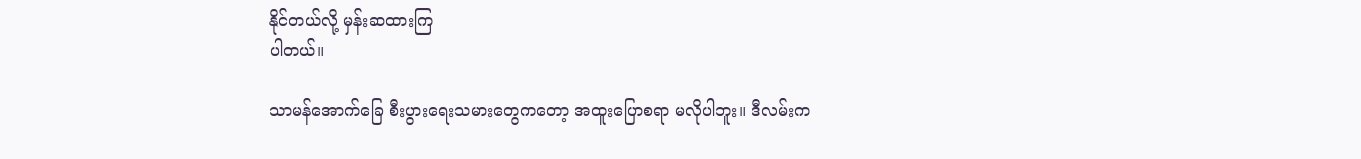နိုင်တယ်လို့ မှန်းဆထားကြ
ပါတယ်။

သာမန်အောက်ခြေ စီးပွားရေးသမားတွေကတော့ အထူးပြောစရာ မလိုပါဘူး။ ဒီလမ်းက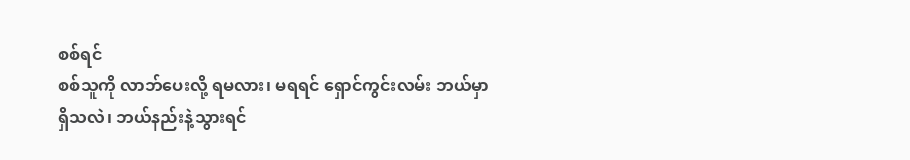စစ်ရင်
စစ်သူကို လာဘ်ပေးလို့ ရမလား၊ မရရင် ရှောင်ကွင်းလမ်း ဘယ်မှာ ရှိသလဲ၊ ဘယ်နည်းနဲ့သွားရင်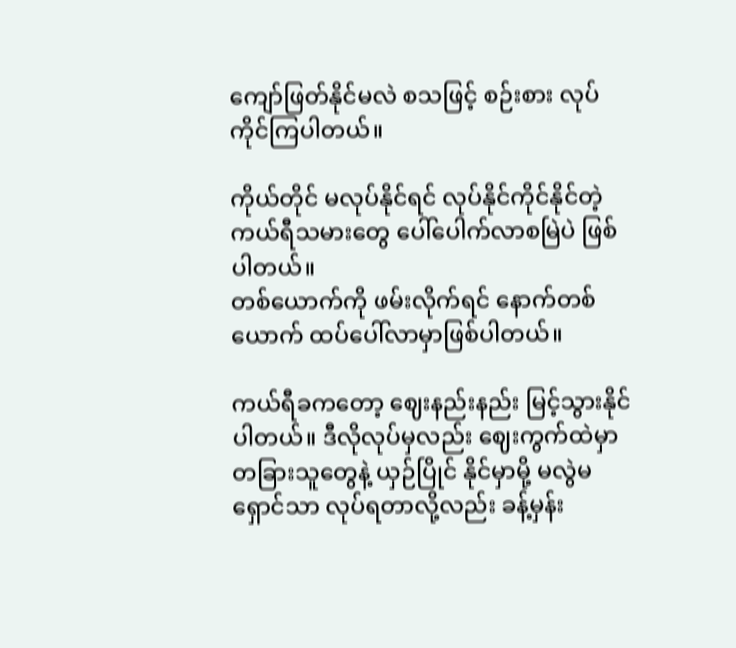ကျော်ဖြတ်နိုင်မလဲ စသဖြင့် စဉ်းစား လုပ်ကိုင်ကြပါတယ်။

ကိုယ်တိုင် မလုပ်နိုင်ရင် လုပ်နိုင်ကိုင်နိုင်တဲ့ ကယ်ရီသမားတွေ ပေါ်ပေါက်လာစမြဲပဲ ဖြစ်ပါတယ်။
တစ်ယောက်ကို ဖမ်းလိုက်ရင် နောက်တစ်ယောက် ထပ်ပေါ်လာမှာဖြစ်ပါတယ်။

ကယ်ရီခကတော့ ဈေးနည်းနည်း မြင့်သွားနိုင်ပါတယ်။ ဒီလိုလုပ်မှလည်း ဈေးကွက်ထဲမှာ
တခြားသူတွေနဲ့ ယှဉ်ပြိုင် နိုင်မှာမို့ မလွဲမရှောင်သာ လုပ်ရတာလို့လည်း ခန့်မှန်း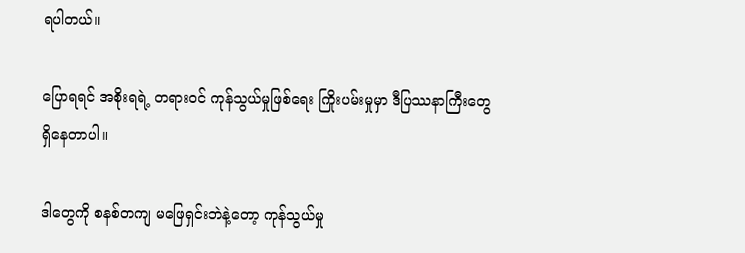ရပါတယ်။

ပြောရရင် အစိုးရရဲ့ တရားဝင် ကုန်သွယ်မှုဖြစ်ရေး ကြိုးပမ်းမှုမှာ ဒီပြဿနာကြီးတွေ
ရှိနေတာပါ။

ဒါတွေကို စနစ်တကျ မဖြေရှင်းဘဲနဲ့တော့ ကုန်သွယ်မှု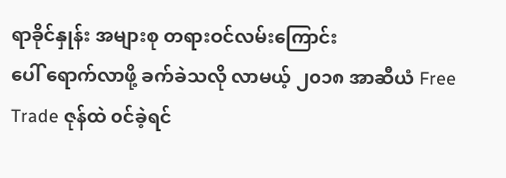ရာခိုင်နှုန်း အများစု တရားဝင်လမ်းကြောင်း
ပေါ် ရောက်လာဖို့ ခက်ခဲသလို လာမယ့် ၂၀၁၈ အာဆီယံ Free Trade ဇုန်ထဲ ၀င်ခဲ့ရင်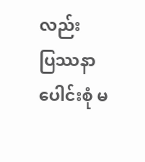လည်း
ပြဿနာပေါင်းစုံ မ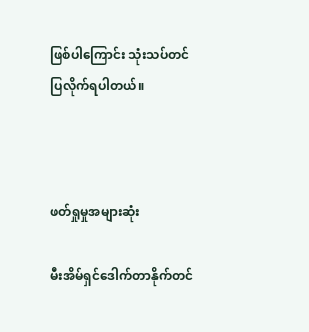ဖြစ်ပါကြောင်း သုံးသပ်တင်ပြလိုက်ရပါတယ်။



ဖတ်ရှုမှုအများဆုံး

မီးအိမ်ရှင်ဒေါက်တာနိုက်တင်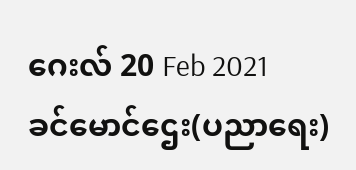ဂေးလ် 20 Feb 2021
ခင်မောင်ဌေး(ပညာရေး)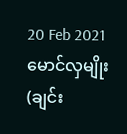20 Feb 2021
မောင်လှမျိုး(ချင်း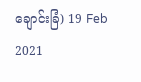ချောင်းခြံ) 19 Feb 2021